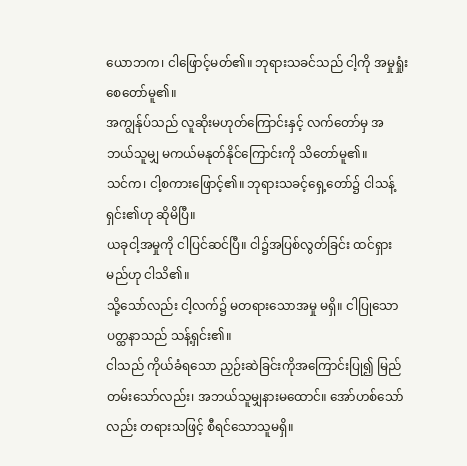ယောဘက၊ ငါဖြောင့်မတ်၏။ ဘုရားသခင်သည် ငါ့ကို အမှုရှုံးစေတော်မူ၏။
အကျွန်ုပ်သည် လူဆိုးမဟုတ်ကြောင်းနှင့် လက်တော်မှ အဘယ်သူမျှ မကယ်မနုတ်နိုင်ကြောင်းကို သိတော်မူ၏။
သင်က၊ ငါ့စကားဖြောင့်၏။ ဘုရားသခင့်ရှေ့တော်၌ ငါသန့်ရှင်း၏ဟု ဆိုမိပြီ။
ယခုငါ့အမှုကို ငါပြင်ဆင်ပြီ။ ငါ၌အပြစ်လွတ်ခြင်း ထင်ရှားမည်ဟု ငါသိ၏။
သို့သော်လည်း ငါ့လက်၌ မတရားသောအမှု မရှိ။ ငါပြုသောပတ္ထနာသည် သန့်ရှင်း၏။
ငါသည် ကိုယ်ခံရသော ညှဉ်းဆဲခြင်းကိုအကြောင်းပြု၍ မြည်တမ်းသော်လည်း၊ အဘယ်သူမျှနားမထောင်။ အော်ဟစ်သော်လည်း တရားသဖြင့် စီရင်သောသူမရှိ။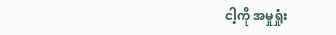ငါ့ကို အမှုရှုံး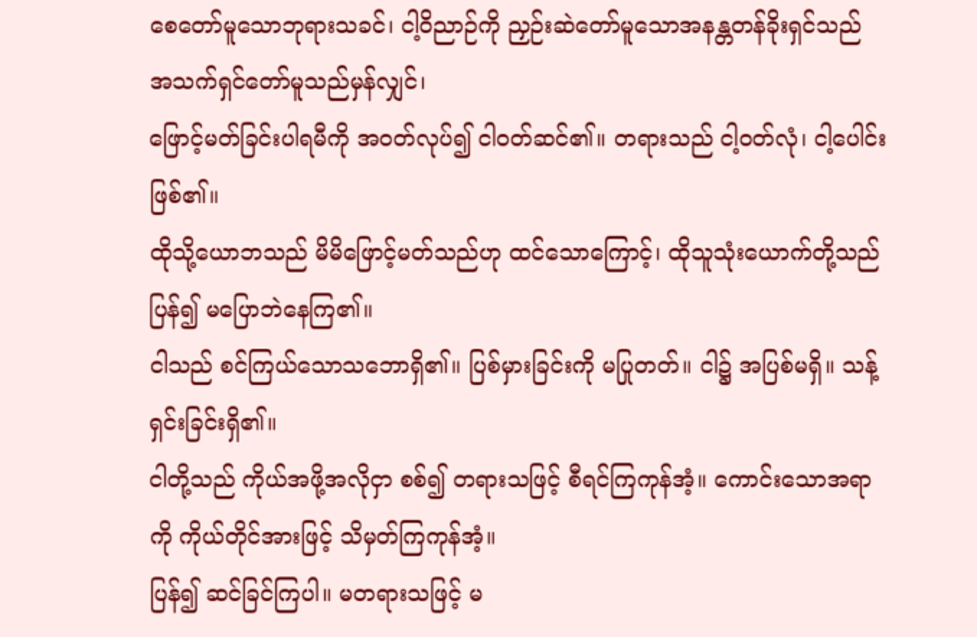စေတော်မူသောဘုရားသခင်၊ ငါ့ဝိညာဉ်ကို ညှဉ်းဆဲတော်မူသောအနန္တတန်ခိုးရှင်သည် အသက်ရှင်တော်မူသည်မှန်လျှင်၊
ဖြောင့်မတ်ခြင်းပါရမီကို အဝတ်လုပ်၍ ငါဝတ်ဆင်၏။ တရားသည် ငါ့ဝတ်လုံ၊ ငါ့ပေါင်းဖြစ်၏။
ထိုသို့ယောဘသည် မိမိဖြောင့်မတ်သည်ဟု ထင်သောကြောင့်၊ ထိုသူသုံးယောက်တို့သည် ပြန်၍ မပြောဘဲနေကြ၏။
ငါသည် စင်ကြယ်သောသဘောရှိ၏။ ပြစ်မှားခြင်းကို မပြုတတ်။ ငါ၌ အပြစ်မရှိ။ သန့်ရှင်းခြင်းရှိ၏။
ငါတို့သည် ကိုယ်အဖို့အလိုငှာ စစ်၍ တရားသဖြင့် စီရင်ကြကုန်အံ့။ ကောင်းသောအရာကို ကိုယ်တိုင်အားဖြင့် သိမှတ်ကြကုန်အံ့။
ပြန်၍ ဆင်ခြင်ကြပါ။ မတရားသဖြင့် မ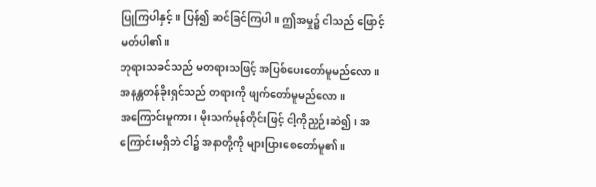ပြုကြပါနှင့်။ ပြန်၍ ဆင်ခြင်ကြပါ။ ဤအမှု၌ ငါသည် ဖြောင့်မတ်ပါ၏။
ဘုရားသခင်သည် မတရားသဖြင့် အပြစ်ပေးတော်မူမည်လော။ အနန္တတန်ခိုးရှင်သည် တရားကို ဖျက်တော်မူမည်လော။
အကြောင်းမူကား၊ မိုးသက်မုန်တိုင်းဖြင့် ငါ့ကိုညှဉ်းဆဲ၍၊ အကြောင်းမရှိဘဲ ငါ၌ အနာတို့ကို များပြားစေတော်မူ၏။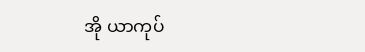အို ယာကုပ်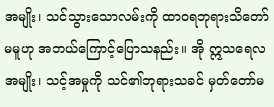အမျိုး၊ သင်သွားသောလမ်းကို ထာဝရဘုရားသိတော်မမူဟု အဘယ်ကြောင့်ပြောသနည်း။ အို ဣသရေလအမျိုး၊ သင့်အမှုကို သင်၏ဘုရားသခင် မှတ်တော်မ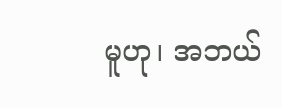မူဟု၊ အဘယ်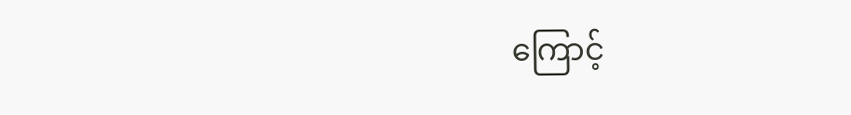ကြောင့်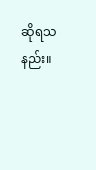ဆိုရသနည်း။